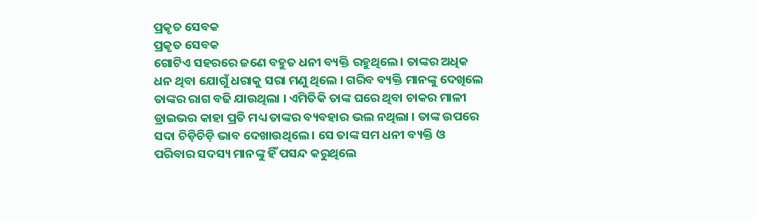ପ୍ରକୃତ ସେବକ
ପ୍ରକୃତ ସେବକ
ଗୋଟିଏ ସହରରେ ଜଣେ ବହୁତ ଧନୀ ବ୍ୟକ୍ତି ରହୁଥିଲେ । ତାଙ୍କର ଅଧିକ ଧନ ଥିବା ଯୋଗୁଁ ଧରାକୁ ସରା ମଣୁ ଥିଲେ । ଗରିବ ବ୍ୟକ୍ତି ମାନଙ୍କୁ ଦେଖିଲେ ତାଙ୍କର ରାଗ ବଢି ଯାଉଥିଲା । ଏମିତିକି ତାଙ୍କ ଘରେ ଥିବା ଚାକର ମାଳୀ ଡ୍ରାଇଭର କାହା ପ୍ରତି ମଧ୍ୟ ତାଙ୍କର ବ୍ୟବହାର ଭଲ ନଥିଲା । ତାଙ୍କ ଉପରେ ସଦା ଚିଡ଼ିଚିଡ଼ି ଭାବ ଦେଖାଉଥିଲେ । ସେ ତାଙ୍କ ସମ ଧନୀ ବ୍ୟକ୍ତି ଓ ପରିବାର ସଦସ୍ୟ ମାନଙ୍କୁ ହିଁ ପସନ୍ଦ କରୁଥିଲେ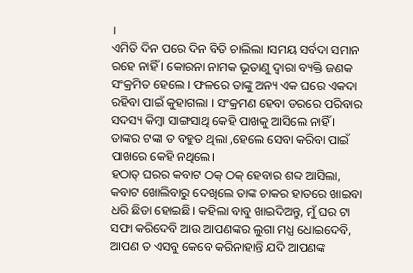।
ଏମିତି ଦିନ ପରେ ଦିନ ବିତି ଚାଲିଲା ।ସମୟ ସର୍ବଦା ସମାନ ରହେ ନାହିଁ । କୋରନା ନାମକ ଭୂତାଣୁ ଦ୍ଵାରା ବ୍ୟକ୍ତି ଜଣକ ସଂକ୍ରମିତ ହେଲେ । ଫଳରେ ତାଙ୍କୁ ଅନ୍ୟ ଏକ ଘରେ ଏକଦା ରହିବା ପାଇଁ କୁହାଗଲା । ସଂକ୍ରମଣ ହେବା ଡରରେ ପରିବାର ସଦସ୍ୟ କିମ୍ବା ସାଙ୍ଗସାଥି କେହି ପାଖକୁ ଆସିଲେ ନାହିଁ । ତାଙ୍କର ଟଙ୍କା ତ ବହୁତ ଥିଲା ,ହେଲେ ସେବା କରିବା ପାଇଁ ପାଖରେ କେହି ନଥିଲେ।
ହଠାତ୍ ଘରର କବାଟ ଠକ୍ ଠକ୍ ହେବାର ଶବ୍ଦ ଆସିଲା, କବାଟ ଖୋଲିବାରୁ ଦେଖିଲେ ତାଙ୍କ ଚାକର ହାତରେ ଖାଇବା ଧରି ଛିଡା ହୋଇଛି। କହିଲା ବାବୁ ଖାଇଦିଅନ୍ତୁ, ମୁଁ ଘର ଟା ସଫା କରିଦେବି ଆଉ ଆପଣଙ୍କର ଲୁଗା ମଧ୍ଯ ଧୋଇଦେବି, ଆପଣ ତ ଏସବୁ କେବେ କରିନାହାନ୍ତି ଯଦି ଆପଣଙ୍କ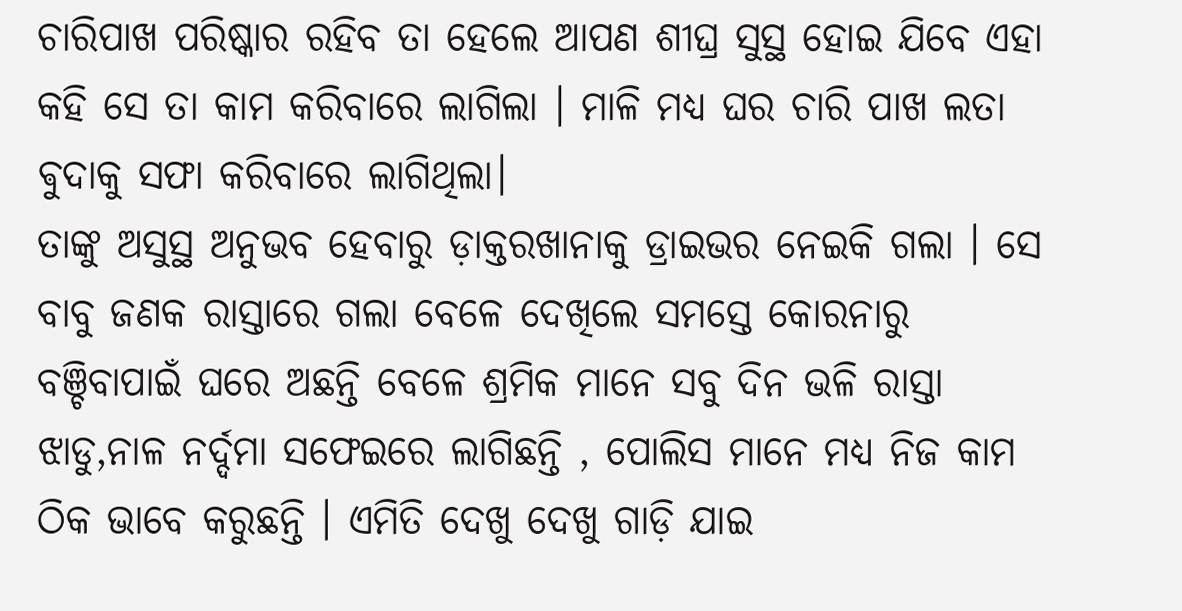ଚାରିପାଖ ପରିଷ୍କାର ରହିବ ତା ହେଲେ ଆପଣ ଶୀଘ୍ର ସୁସ୍ଥ ହୋଇ ଯିବେ ଏହା କହି ସେ ତା କାମ କରିବାରେ ଲାଗିଲା । ମାଳି ମଧ୍ୟ ଘର ଚାରି ପାଖ ଲତା ଵୁଦାକୁ ସଫା କରିବାରେ ଲାଗିଥିଲା।
ତାଙ୍କୁ ଅସୁସ୍ଥ ଅନୁଭବ ହେବାରୁ ଡ଼ାକ୍ତରଖାନାକୁ ଡ୍ରାଇଭର ନେଇକି ଗଲା । ସେ ବାବୁ ଜଣକ ରାସ୍ତାରେ ଗଲା ବେଳେ ଦେଖିଲେ ସମସ୍ତେ କୋରନାରୁ ବଞ୍ଚିବାପାଇଁ ଘରେ ଅଛନ୍ତି ବେଳେ ଶ୍ରମିକ ମାନେ ସବୁ ଦିନ ଭଳି ରାସ୍ତା ଝାଡୁ,ନାଳ ନର୍ଦ୍ଦମା ସଫେଇରେ ଲାଗିଛନ୍ତି , ପୋଲିସ ମାନେ ମଧ୍ୟ ନିଜ କାମ ଠିକ ଭାବେ କରୁଛନ୍ତି । ଏମିତି ଦେଖୁ ଦେଖୁ ଗାଡ଼ି ଯାଇ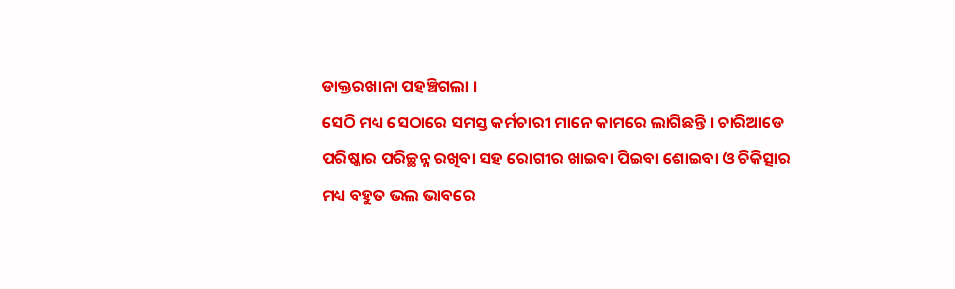ଡାକ୍ତରଖାନା ପହଞ୍ଚିଗଲା ।
ସେଠି ମଧ୍ୟ ସେଠାରେ ସମସ୍ତ କର୍ମଚାରୀ ମାନେ କାମରେ ଲାଗିଛନ୍ତି । ଚାରିଆଡେ ପରିଷ୍କାର ପରିଚ୍ଛନ୍ନ ରଖିବା ସହ ରୋଗୀର ଖାଇବା ପିଇବା ଶୋଇବା ଓ ଚିକିତ୍ସାର ମଧ୍ୟ ବହୁତ ଭଲ ଭାବରେ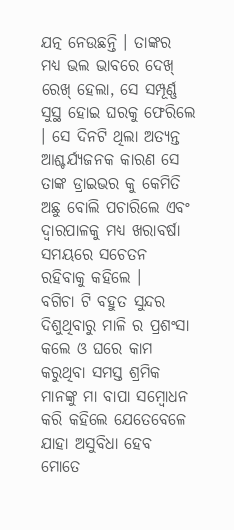ଯତ୍ନ ନେଉଛନ୍ତି । ତାଙ୍କର ମଧ୍ୟ ଭଲ ଭାବରେ ଦେଖ୍ ରେଖ୍ ହେଲା, ସେ ସମ୍ପୂର୍ଣ୍ଣ ସୁସ୍ଥ ହୋଇ ଘରକୁ ଫେରିଲେ । ସେ ଦିନଟି ଥିଲା ଅତ୍ୟନ୍ତ ଆଶ୍ଚର୍ଯ୍ୟଜନକ କାରଣ ସେ ତାଙ୍କ ଡ୍ରାଇଭର କୁ କେମିତି ଅଛୁ ବୋଲି ପଚାରିଲେ ଏବଂ ଦ୍ବାରପାଳକୁ ମଧ୍ୟ ଖରାବର୍ଷା ସମୟରେ ସଚେତନ ରହିବାକୁ କହିଲେ ।
ବଗିଚା ଟି ବହୁତ ସୁନ୍ଦର ଦିଶୁଥିବାରୁ ମାଳି ର ପ୍ରଶଂସା କଲେ ଓ ଘରେ କାମ କରୁଥିବା ସମସ୍ତ ଶ୍ରମିକ ମାନଙ୍କୁ ମା ବାପା ସମ୍ବୋଧନ କରି କହିଲେ ଯେତେବେଳେ ଯାହା ଅସୁବିଧା ହେବ ମୋତେ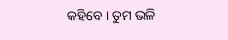କହିବେ । ତୁମ ଭଳି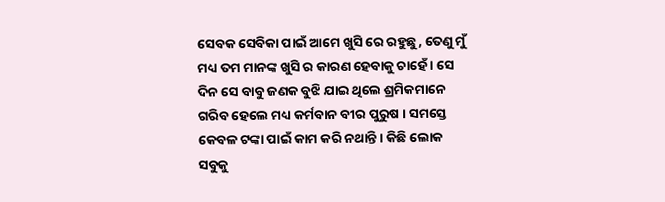ସେବକ ସେବିକା ପାଇଁ ଆମେ ଖୁସି ରେ ରହୁଛୁ, ତେଣୁ ମୁଁ ମଧ୍ୟ ତମ ମାନଙ୍କ ଖୁସି ର କାରଣ ହେବାକୁ ଚାହେଁ । ସେ ଦିନ ସେ ବାବୁ ଜଣକ ବୁଝି ଯାଇ ଥିଲେ ଶ୍ରମିକମାନେ ଗରିବ ହେଲେ ମଧ୍ୟ କର୍ମବାନ ବୀର ପୁରୁଷ । ସମସ୍ତେ କେବଳ ଟଙ୍କା ପାଇଁ କାମ କରି ନଥାନ୍ତି । କିଛି ଲୋକ ସବୁକୁ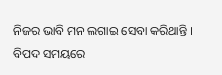ନିଜର ଭାବି ମନ ଲଗାଇ ସେବା କରିଥାନ୍ତି ।
ବିପଦ ସମୟରେ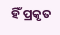ହିଁ ପ୍ରକୃତ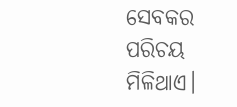ସେବକର ପରିଚୟ ମିଳିଥାଏ।